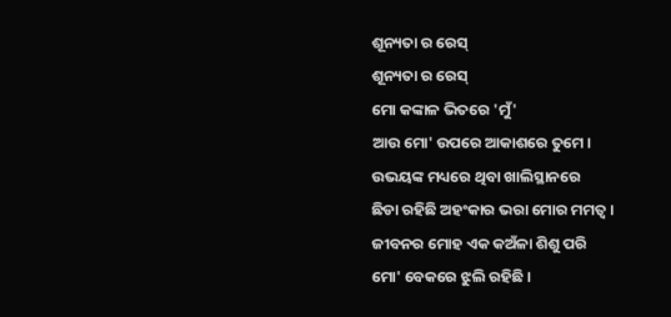ଶୂନ୍ୟତା ର ରେସ୍
ଶୂନ୍ୟତା ର ରେସ୍
ମୋ କଙ୍କାଳ ଭିତରେ 'ମୁଁ'
ଆଉ ମୋ' ଉପରେ ଆକାଶରେ ତୁମେ ।
ଉଭୟଙ୍କ ମଧ୍ୟରେ ଥିବା ଖାଲିସ୍ଥାନରେ
ଛିଡା ରହିଛି ଅହଂକାର ଭରା ମୋର ମମତ୍ୱ ।
ଜୀବନର ମୋହ ଏକ କଅଁଳା ଶିଶୁ ପରି
ମୋ' ବେକରେ ଝୁଲି ରହିଛି ।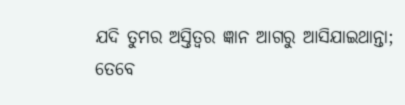ଯଦି ତୁମର ଅସ୍ତିତ୍ଵର ଜ୍ଞାନ ଆଗରୁ ଆସିଯାଇଥାନ୍ତା;
ତେବେ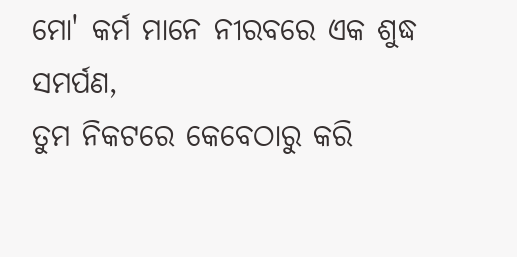ମୋ' କର୍ମ ମାନେ ନୀରବରେ ଏକ ଶୁଦ୍ଧ ସମର୍ପଣ,
ତୁମ ନିକଟରେ କେବେଠାରୁ କରି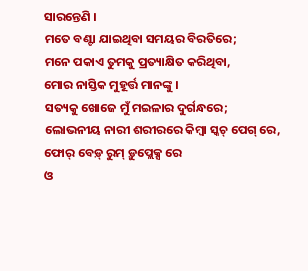ସାରନ୍ତେଣି ।
ମତେ ବଣ୍ଟା ଯାଇଥିବା ସମୟର ବିରତିରେ;
ମନେ ପକାଏ ତୁମକୁ ପ୍ରତ୍ୟାକ୍ଷିତ କରିଥିବା,
ମୋର ନାସ୍ତିକ ମୁହୂର୍ତ୍ତ ମାନଙ୍କୁ ।
ସତ୍ୟକୁ ଖୋଜେ ମୁଁ ମଇଳାର ଦୁର୍ଗନ୍ଧରେ;
ଲୋଭନୀୟ ନାରୀ ଶରୀରରେ କିମ୍ବା ସ୍କଚ୍ ପେଗ୍ ରେ,
ଫୋର୍ ବେଡ଼୍ ରୁମ୍ ଡ଼ୁପ୍ଲେକ୍ସ ରେ
ଓ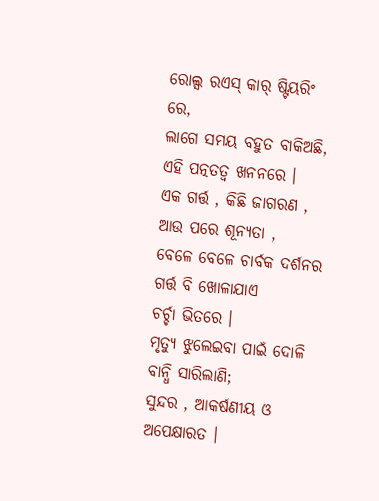ରୋଲ୍ସ ରଏସ୍ କାର୍ ଷ୍ଟିୟରିଂ ରେ,
ଲାଗେ ସମୟ ବହୁତ ବାକିଅଛି, ଏହି ପତ୍ନତତ୍ୱ ଖନନରେ ।
ଏକ ଗର୍ତ୍ତ , କିଛି ଜାଗରଣ , ଆଉ ପରେ ଶୂନ୍ୟତା ,
ବେଳେ ବେଳେ ଚାର୍ବକ ଦର୍ଶନର ଗର୍ତ୍ତ ବି ଖୋଳାଯାଏ
ଚର୍ଚ୍ଚା ଭିତରେ ।
ମୃତ୍ୟୁ ଝୁଲେଇବା ପାଇଁ ଦୋଳି ବାନ୍ଧି ସାରିଲାଣି;
ସୁନ୍ଦର , ଆକର୍ଷଣୀୟ ଓ ଅପେକ୍ଷାରତ ।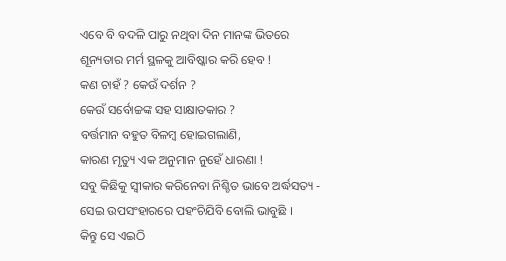ଏବେ ବି ବଦଳି ପାରୁ ନଥିବା ଦିନ ମାନଙ୍କ ଭିତରେ
ଶୂନ୍ୟତାର ମର୍ମ ସ୍ଥଳକୁ ଆବିଷ୍କାର କରି ହେବ !
କଣ ଚାହଁ ? କେଉଁ ଦର୍ଶନ ?
କେଉଁ ସର୍ବୋଚ୍ଚଙ୍କ ସହ ସାକ୍ଷାତକାର ?
ବର୍ତ୍ତମାନ ବହୁତ ବିଳମ୍ବ ହୋଇଗଲାଣି,
କାରଣ ମୃତ୍ୟୁ ଏକ ଅନୁମାନ ନୁହେଁ ଧାରଣା !
ସବୁ କିଛିକୁ ସ୍ୱୀକାର କରିନେବା ନିଶ୍ଚିତ ଭାବେ ଅର୍ଦ୍ଧସତ୍ୟ -
ସେଇ ଉପସଂହାରରେ ପହଂଚିଯିବି ବୋଲି ଭାବୁଛି ।
କିନ୍ତୁ ସେ ଏଇଠି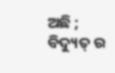ଅଛି ;
ବିଦ୍ୟୁତ୍ ର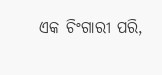ଏକ ଚିଂଗାରୀ ପରି,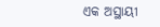ଏକ ଅସ୍ଥାୟୀ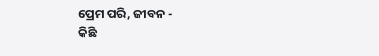ପ୍ରେମ ପରି, ଜୀବନ -
କିଛି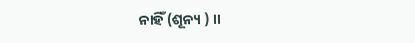ନାହିଁ (ଶୂନ୍ୟ ) ।।